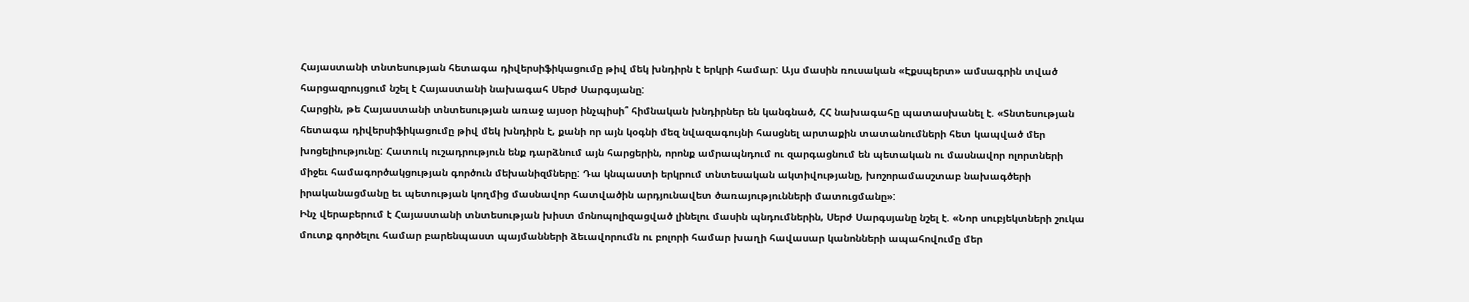Հայաստանի տնտեսության հետագա դիվերսիֆիկացումը թիվ մեկ խնդիրն է երկրի համար: Այս մասին ռուսական «Էքսպերտ» ամսագրին տված հարցազրույցում նշել է Հայաստանի նախագահ Սերժ Սարգսյանը:
Հարցին, թե Հայաստանի տնտեսության առաջ այսօր ինչպիսի՞ հիմնական խնդիրներ են կանգնած, ՀՀ նախագահը պատասխանել է. «Տնտեսության հետագա դիվերսիֆիկացումը թիվ մեկ խնդիրն է, քանի որ այն կօգնի մեզ նվազագույնի հասցնել արտաքին տատանումների հետ կապված մեր խոցելիությունը: Հատուկ ուշադրություն ենք դարձնում այն հարցերին, որոնք ամրապնդում ու զարգացնում են պետական ու մասնավոր ոլորտների միջեւ համագործակցության գործուն մեխանիզմները: Դա կնպաստի երկրում տնտեսական ակտիվությանը, խոշորամասշտաբ նախագծերի իրականացմանը եւ պետության կողմից մասնավոր հատվածին արդյունավետ ծառայությունների մատուցմանը»:
Ինչ վերաբերում է Հայաստանի տնտեսության խիստ մոնոպոլիզացված լինելու մասին պնդումներին, Սերժ Սարգսյանը նշել է. «Նոր սուբյեկտների շուկա մուտք գործելու համար բարենպաստ պայմանների ձեւավորումն ու բոլորի համար խաղի հավասար կանոնների ապահովումը մեր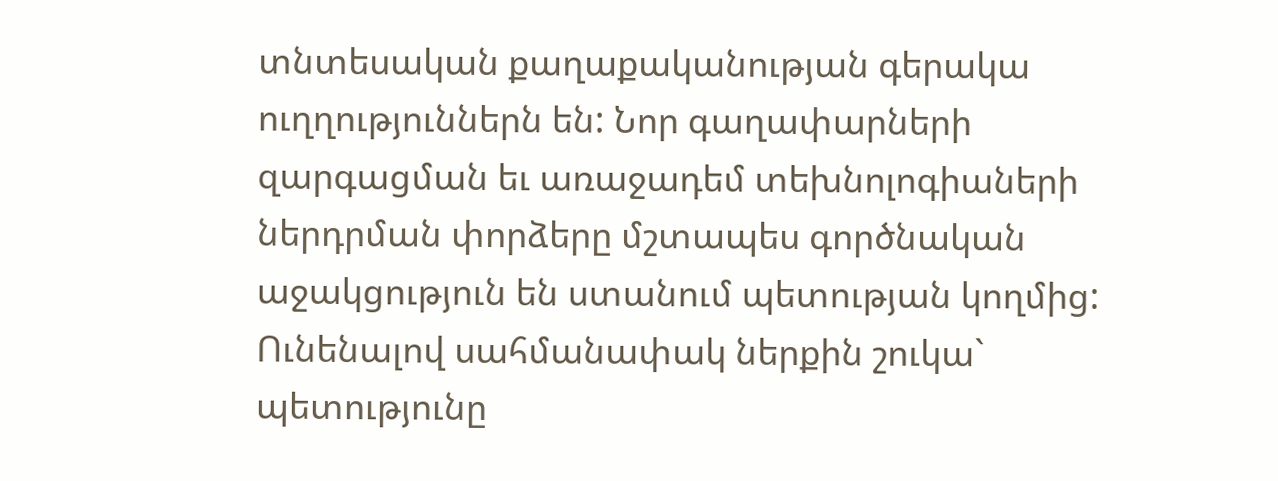տնտեսական քաղաքականության գերակա ուղղություններն են: Նոր գաղափարների զարգացման եւ առաջադեմ տեխնոլոգիաների ներդրման փորձերը մշտապես գործնական աջակցություն են ստանում պետության կողմից: Ունենալով սահմանափակ ներքին շուկա` պետությունը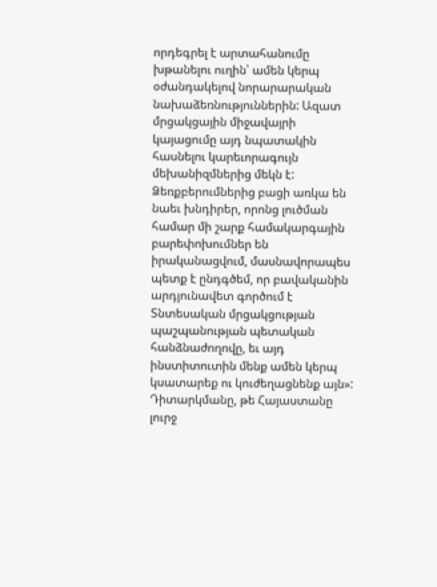որդեգրել է արտահանումը խթանելու ուղին՝ ամեն կերպ օժանդակելով նորարարական նախաձեռնություններին: Ազատ մրցակցային միջավայրի կայացումը այդ նպատակին հասնելու կարեւորագույն մեխանիզմներից մեկն է: Ձեռքբերումներից բացի առկա են նաեւ խնդիրեր, որոնց լուծման համար մի շարք համակարգային բարեփոխումներ են իրականացվում, մասնավորապես պետք է ընդգծեմ, որ բավականին արդյունավետ գործում է Տնտեսական մրցակցության պաշպանության պետական հանձնաժողովը, եւ այդ ինստիտուտին մենք ամեն կերպ կսատարեք ու կուժեղացնենք այն»:
Դիտարկմանը, թե Հայաստանը լուրջ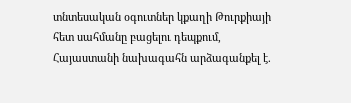տնտեսական օգուտներ կքաղի Թուրքիայի հետ սահմանը բացելու դեպքում, Հայաստանի նախագահն արձագանքել է.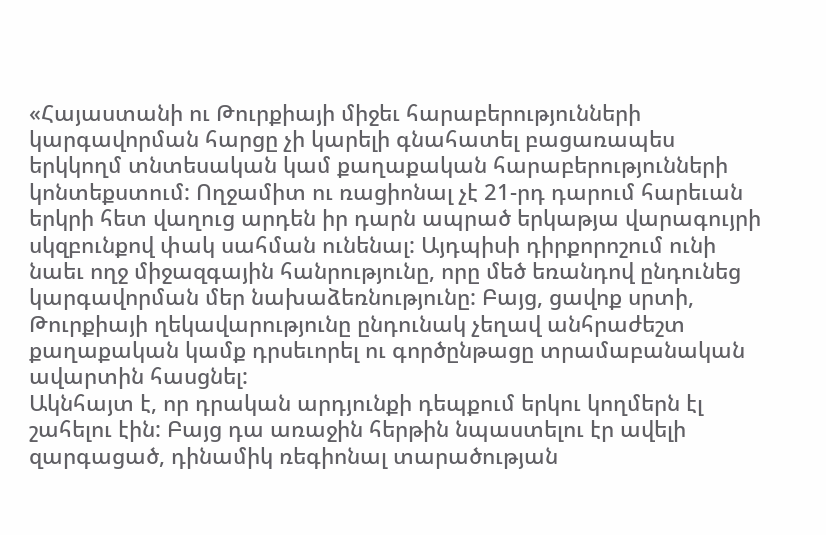«Հայաստանի ու Թուրքիայի միջեւ հարաբերությունների կարգավորման հարցը չի կարելի գնահատել բացառապես երկկողմ տնտեսական կամ քաղաքական հարաբերությունների կոնտեքստում: Ողջամիտ ու ռացիոնալ չէ 21-րդ դարում հարեւան երկրի հետ վաղուց արդեն իր դարն ապրած երկաթյա վարագույրի սկզբունքով փակ սահման ունենալ: Այդպիսի դիրքորոշում ունի նաեւ ողջ միջազգային հանրությունը, որը մեծ եռանդով ընդունեց կարգավորման մեր նախաձեռնությունը: Բայց, ցավոք սրտի, Թուրքիայի ղեկավարությունը ընդունակ չեղավ անհրաժեշտ քաղաքական կամք դրսեւորել ու գործընթացը տրամաբանական ավարտին հասցնել:
Ակնհայտ է, որ դրական արդյունքի դեպքում երկու կողմերն էլ շահելու էին: Բայց դա առաջին հերթին նպաստելու էր ավելի զարգացած, դինամիկ ռեգիոնալ տարածության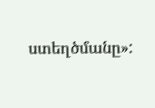ստեղծմանը»: